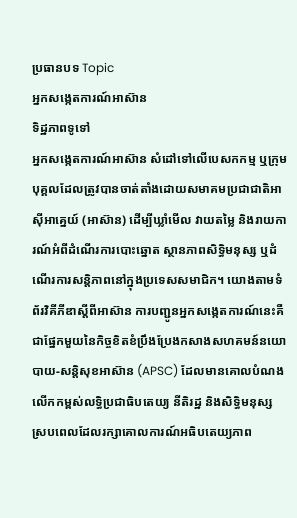ប្រធានបទ Topic
អ្នកសង្កេតការណ៍អាស៊ាន
ទិដ្ឋភាពទូទៅ
អ្នកសង្កេតការណ៍អាស៊ាន សំដៅទៅលើបេសកកម្ម ឬក្រុមបុគ្គលដែលត្រូវបានចាត់តាំងដោយសមាគមប្រជាជាតិអាស៊ីអាគ្នេយ៍ (អាស៊ាន) ដើម្បីឃ្លាំមើល វាយតម្លៃ និងរាយការណ៍អំពីដំណើរការបោះឆ្នោត ស្ថានភាពសិទ្ធិមនុស្ស ឬដំណើរការសន្តិភាពនៅក្នុងប្រទេសសមាជិក។ យោងតាមទំព័រវិគីភីឌាស្តីពីអាស៊ាន ការបញ្ជូនអ្នកសង្កេតការណ៍នេះគឺជាផ្នែកមួយនៃកិច្ចខិតខំប្រឹងប្រែងកសាងសហគមន៍នយោបាយ-សន្តិសុខអាស៊ាន (APSC) ដែលមានគោលបំណងលើកកម្ពស់លទ្ធិប្រជាធិបតេយ្យ នីតិរដ្ឋ និងសិទ្ធិមនុស្ស ស្របពេលដែលរក្សាគោលការណ៍អធិបតេយ្យភាព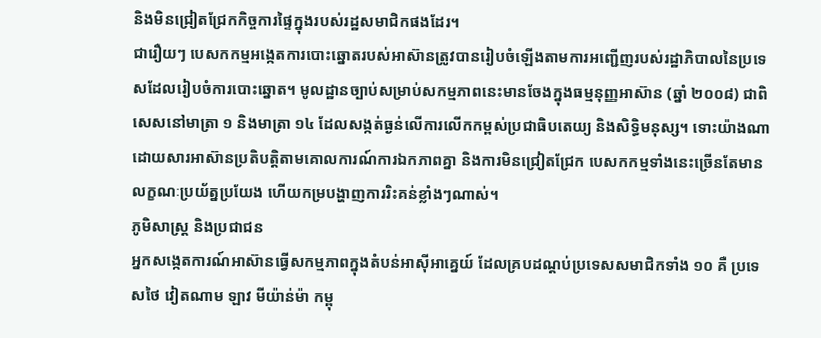និងមិនជ្រៀតជ្រែកកិច្ចការផ្ទៃក្នុងរបស់រដ្ឋសមាជិកផងដែរ។
ជារឿយៗ បេសកកម្មអង្កេតការបោះឆ្នោតរបស់អាស៊ានត្រូវបានរៀបចំឡើងតាមការអញ្ជើញរបស់រដ្ឋាភិបាលនៃប្រទេសដែលរៀបចំការបោះឆ្នោត។ មូលដ្ឋានច្បាប់សម្រាប់សកម្មភាពនេះមានចែងក្នុងធម្មនុញ្ញអាស៊ាន (ឆ្នាំ ២០០៨) ជាពិសេសនៅមាត្រា ១ និងមាត្រា ១៤ ដែលសង្កត់ធ្ងន់លើការលើកកម្ពស់ប្រជាធិបតេយ្យ និងសិទ្ធិមនុស្ស។ ទោះយ៉ាងណា ដោយសារអាស៊ានប្រតិបត្តិតាមគោលការណ៍ការឯកភាពគ្នា និងការមិនជ្រៀតជ្រែក បេសកកម្មទាំងនេះច្រើនតែមានលក្ខណៈប្រយ័ត្នប្រយែង ហើយកម្របង្ហាញការរិះគន់ខ្លាំងៗណាស់។
ភូមិសាស្ត្រ និងប្រជាជន
អ្នកសង្កេតការណ៍អាស៊ានធ្វើសកម្មភាពក្នុងតំបន់អាស៊ីអាគ្នេយ៍ ដែលគ្របដណ្តប់ប្រទេសសមាជិកទាំង ១០ គឺ ប្រទេសថៃ វៀតណាម ឡាវ មីយ៉ាន់ម៉ា កម្ពុ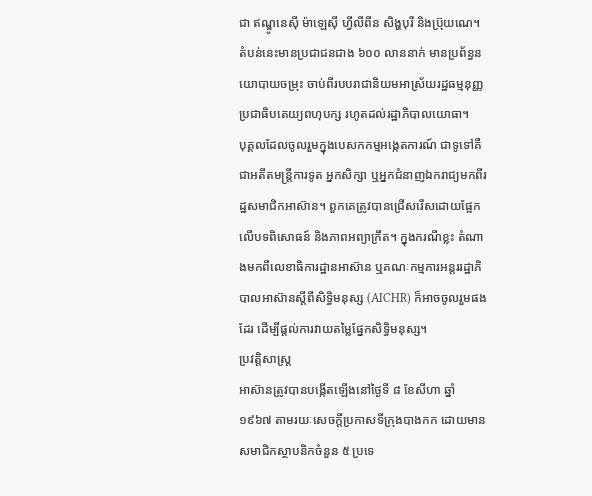ជា ឥណ្ឌូនេស៊ី ម៉ាឡេស៊ី ហ្វីលីពីន សិង្ហបុរី និងប្រ៊ុយណេ។ តំបន់នេះមានប្រជាជនជាង ៦០០ លាននាក់ មានប្រព័ន្ធនយោបាយចម្រុះ ចាប់ពីរបបរាជានិយមអាស្រ័យរដ្ឋធម្មនុញ្ញ ប្រជាធិបតេយ្យពហុបក្ស រហូតដល់រដ្ឋាភិបាលយោធា។
បុគ្គលដែលចូលរួមក្នុងបេសកកម្មអង្កេតការណ៍ ជាទូទៅគឺជាអតីតមន្ត្រីការទូត អ្នកសិក្សា ឬអ្នកជំនាញឯករាជ្យមកពីរដ្ឋសមាជិកអាស៊ាន។ ពួកគេត្រូវបានជ្រើសរើសដោយផ្អែកលើបទពិសោធន៍ និងភាពអព្យាក្រឹត។ ក្នុងករណីខ្លះ តំណាងមកពីលេខាធិការដ្ឋានអាស៊ាន ឬគណៈកម្មការអន្តររដ្ឋាភិបាលអាស៊ានស្តីពីសិទ្ធិមនុស្ស (AICHR) ក៏អាចចូលរួមផងដែរ ដើម្បីផ្តល់ការវាយតម្លៃផ្នែកសិទ្ធិមនុស្ស។
ប្រវត្តិសាស្ត្រ
អាស៊ានត្រូវបានបង្កើតឡើងនៅថ្ងៃទី ៨ ខែសីហា ឆ្នាំ ១៩៦៧ តាមរយៈសេចក្តីប្រកាសទីក្រុងបាងកក ដោយមានសមាជិកស្ថាបនិកចំនួន ៥ ប្រទេ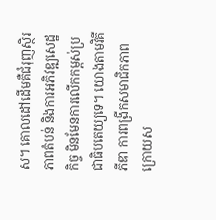ស។ គោលដៅដើមគឺជំរុញស្ថិរភាពតំបន់ និងការអភិវឌ្ឍសេដ្ឋកិច្ច មិនមែនការលើកកម្ពស់ប្រជាធិបតេយ្យទេ។ យោងតាមវិគីភីឌា ការពង្រីកសមាជិកភាពក្រោយស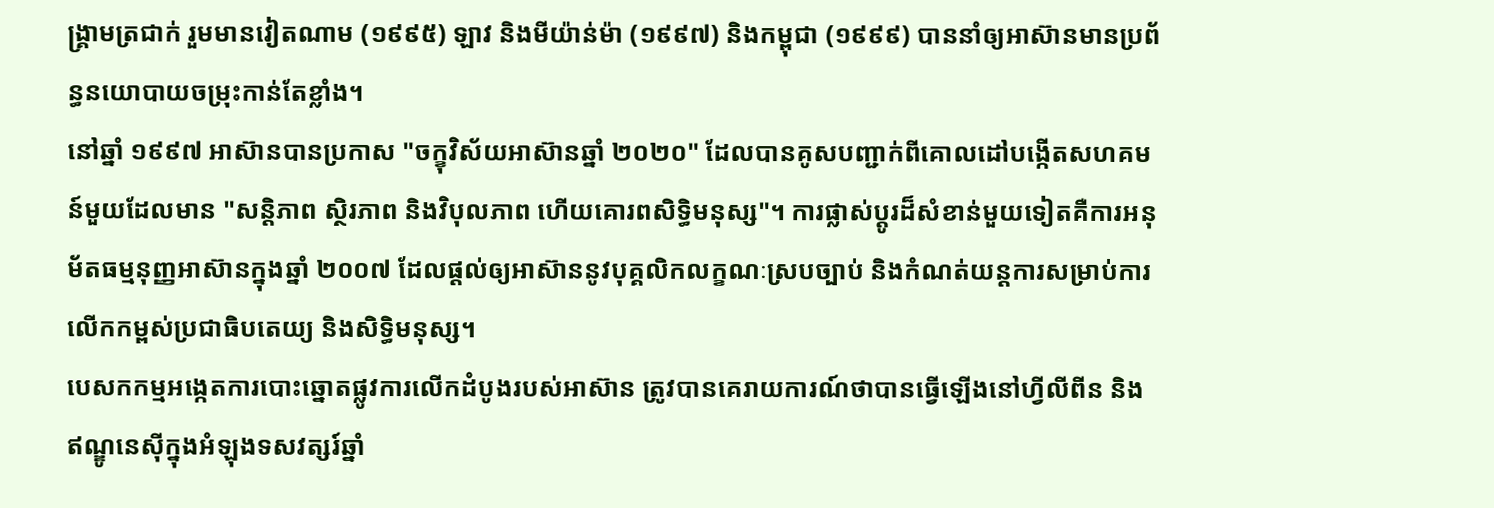ង្រ្គាមត្រជាក់ រួមមានវៀតណាម (១៩៩៥) ឡាវ និងមីយ៉ាន់ម៉ា (១៩៩៧) និងកម្ពុជា (១៩៩៩) បាននាំឲ្យអាស៊ានមានប្រព័ន្ធនយោបាយចម្រុះកាន់តែខ្លាំង។
នៅឆ្នាំ ១៩៩៧ អាស៊ានបានប្រកាស "ចក្ខុវិស័យអាស៊ានឆ្នាំ ២០២០" ដែលបានគូសបញ្ជាក់ពីគោលដៅបង្កើតសហគមន៍មួយដែលមាន "សន្តិភាព ស្ថិរភាព និងវិបុលភាព ហើយគោរពសិទ្ធិមនុស្ស"។ ការផ្លាស់ប្តូរដ៏សំខាន់មួយទៀតគឺការអនុម័តធម្មនុញ្ញអាស៊ានក្នុងឆ្នាំ ២០០៧ ដែលផ្តល់ឲ្យអាស៊ាននូវបុគ្គលិកលក្ខណៈស្របច្បាប់ និងកំណត់យន្តការសម្រាប់ការលើកកម្ពស់ប្រជាធិបតេយ្យ និងសិទ្ធិមនុស្ស។
បេសកកម្មអង្កេតការបោះឆ្នោតផ្លូវការលើកដំបូងរបស់អាស៊ាន ត្រូវបានគេរាយការណ៍ថាបានធ្វើឡើងនៅហ្វីលីពីន និងឥណ្ឌូនេស៊ីក្នុងអំឡុងទសវត្សរ៍ឆ្នាំ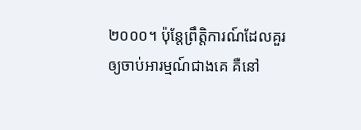២០០០។ ប៉ុន្តែព្រឹត្តិការណ៍ដែលគួរឲ្យចាប់អារម្មណ៍ជាងគេ គឺនៅ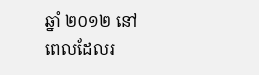ឆ្នាំ ២០១២ នៅពេលដែលរ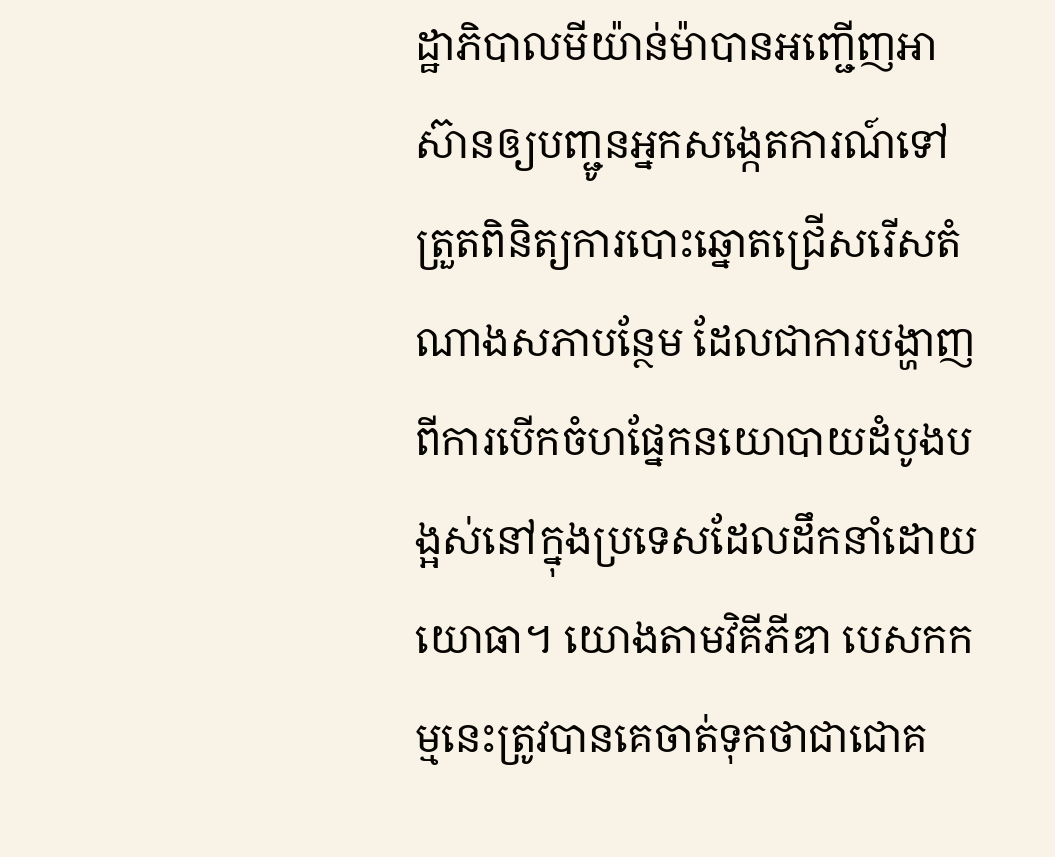ដ្ឋាភិបាលមីយ៉ាន់ម៉ាបានអញ្ជើញអាស៊ានឲ្យបញ្ជូនអ្នកសង្កេតការណ៍ទៅត្រួតពិនិត្យការបោះឆ្នោតជ្រើសរើសតំណាងសភាបន្ថែម ដែលជាការបង្ហាញពីការបើកចំហផ្នែកនយោបាយដំបូងបង្អស់នៅក្នុងប្រទេសដែលដឹកនាំដោយយោធា។ យោងតាមវិគីភីឌា បេសកកម្មនេះត្រូវបានគេចាត់ទុកថាជាជោគ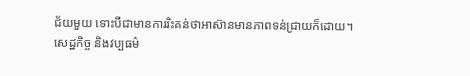ជ័យមួយ ទោះបីជាមានការរិះគន់ថាអាស៊ានមានភាពទន់ជ្រាយក៏ដោយ។
សេដ្ឋកិច្ច និងវប្បធម៌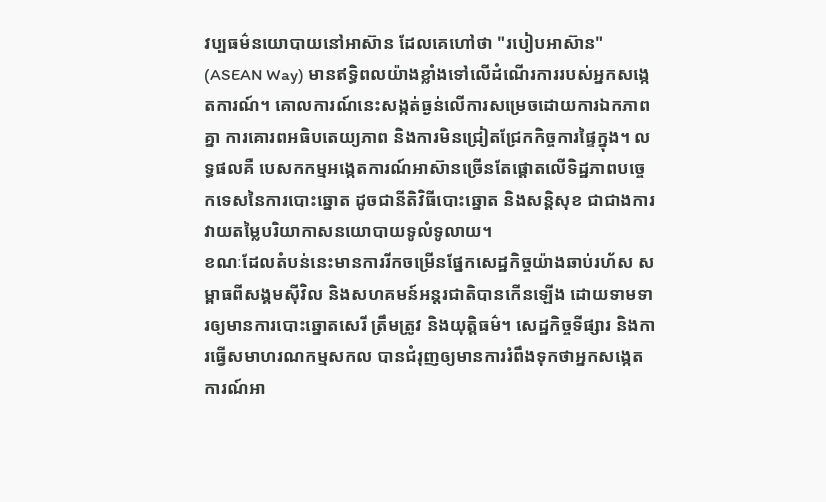វប្បធម៌នយោបាយនៅអាស៊ាន ដែលគេហៅថា "របៀបអាស៊ាន" (ASEAN Way) មានឥទ្ធិពលយ៉ាងខ្លាំងទៅលើដំណើរការរបស់អ្នកសង្កេតការណ៍។ គោលការណ៍នេះសង្កត់ធ្ងន់លើការសម្រេចដោយការឯកភាពគ្នា ការគោរពអធិបតេយ្យភាព និងការមិនជ្រៀតជ្រែកកិច្ចការផ្ទៃក្នុង។ លទ្ធផលគឺ បេសកកម្មអង្កេតការណ៍អាស៊ានច្រើនតែផ្តោតលើទិដ្ឋភាពបច្ចេកទេសនៃការបោះឆ្នោត ដូចជានីតិវិធីបោះឆ្នោត និងសន្តិសុខ ជាជាងការវាយតម្លៃបរិយាកាសនយោបាយទូលំទូលាយ។
ខណៈដែលតំបន់នេះមានការរីកចម្រើនផ្នែកសេដ្ឋកិច្ចយ៉ាងឆាប់រហ័ស សម្ពាធពីសង្គមស៊ីវិល និងសហគមន៍អន្តរជាតិបានកើនឡើង ដោយទាមទារឲ្យមានការបោះឆ្នោតសេរី ត្រឹមត្រូវ និងយុត្តិធម៌។ សេដ្ឋកិច្ចទីផ្សារ និងការធ្វើសមាហរណកម្មសកល បានជំរុញឲ្យមានការរំពឹងទុកថាអ្នកសង្កេតការណ៍អា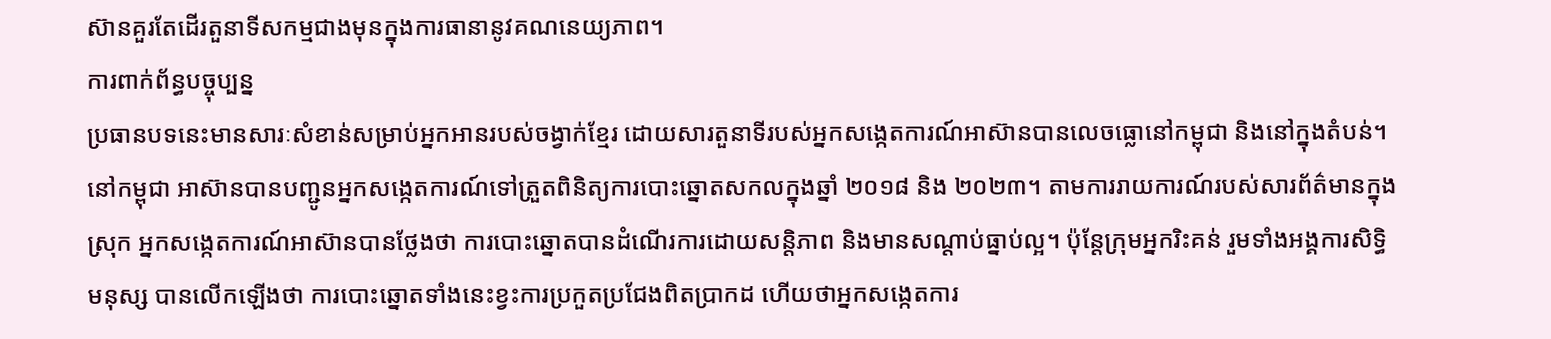ស៊ានគួរតែដើរតួនាទីសកម្មជាងមុនក្នុងការធានានូវគណនេយ្យភាព។
ការពាក់ព័ន្ធបច្ចុប្បន្ន
ប្រធានបទនេះមានសារៈសំខាន់សម្រាប់អ្នកអានរបស់ចង្វាក់ខ្មែរ ដោយសារតួនាទីរបស់អ្នកសង្កេតការណ៍អាស៊ានបានលេចធ្លោនៅកម្ពុជា និងនៅក្នុងតំបន់។ នៅកម្ពុជា អាស៊ានបានបញ្ជូនអ្នកសង្កេតការណ៍ទៅត្រួតពិនិត្យការបោះឆ្នោតសកលក្នុងឆ្នាំ ២០១៨ និង ២០២៣។ តាមការរាយការណ៍របស់សារព័ត៌មានក្នុងស្រុក អ្នកសង្កេតការណ៍អាស៊ានបានថ្លែងថា ការបោះឆ្នោតបានដំណើរការដោយសន្តិភាព និងមានសណ្តាប់ធ្នាប់ល្អ។ ប៉ុន្តែក្រុមអ្នករិះគន់ រួមទាំងអង្គការសិទ្ធិមនុស្ស បានលើកឡើងថា ការបោះឆ្នោតទាំងនេះខ្វះការប្រកួតប្រជែងពិតប្រាកដ ហើយថាអ្នកសង្កេតការ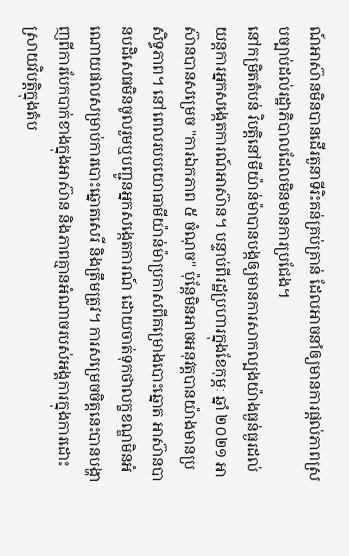ណ៍អាស៊ានមិនបានដើរតួនាទីរិះគន់គ្រប់គ្រាន់ ដែលអាចនាំឲ្យមានការផ្តល់ភាពស្របច្បាប់ដល់រដ្ឋាភិបាលដែលមិនមានការប្រជែង។
នៅកម្រិតតំបន់ វិបត្តិនៅមីយ៉ាន់ម៉ាបានបង្កឲ្យមានការសាកល្បងយ៉ាងធ្ងន់ធ្ងរដល់យន្តការអ្នកសង្កេតការណ៍អាស៊ាន។ បន្ទាប់ពីរដ្ឋប្រហារក្នុងខែកុម្ភៈ ឆ្នាំ ២០២១ អាស៊ានបានសម្រេច "ការឯកភាព ៥ ចំណុច" ប៉ុន្តែមិនអាចអនុវត្តបានយ៉ាងមានប្រសិទ្ធភាព។ នៅពេលរបបយោធាមីយ៉ាន់ម៉ាប្រកាសពីគម្រោងបោះឆ្នោត អាស៊ានបានបដិសេធមិនចូលរួមឬបញ្ជូនអ្នកសង្កេតការណ៍ ដោយចាត់ទុកថាលក្ខខណ្ឌមិនអំណោយផលសម្រាប់ការបោះឆ្នោតសេរី និងត្រឹមត្រូវ។ ការសម្រេចចិត្តនេះបានបង្ហាញពីការបែកបាក់ខាងក្នុងអាស៊ាន និងភាពគ្មានអំណាចរបស់អង្គការក្នុងការដោះស្រាយវិបត្តិក្នុងតំប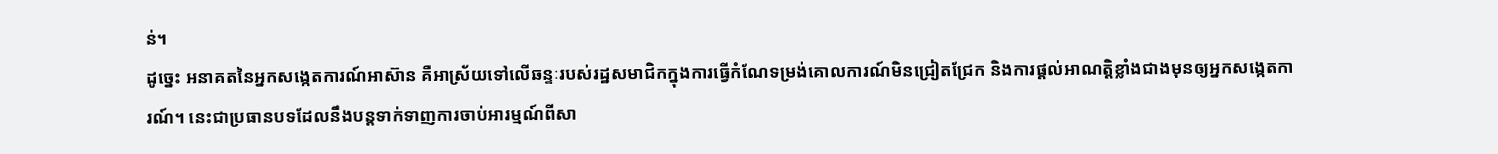ន់។
ដូច្នេះ អនាគតនៃអ្នកសង្កេតការណ៍អាស៊ាន គឺអាស្រ័យទៅលើឆន្ទៈរបស់រដ្ឋសមាជិកក្នុងការធ្វើកំណែទម្រង់គោលការណ៍មិនជ្រៀតជ្រែក និងការផ្តល់អាណត្តិខ្លាំងជាងមុនឲ្យអ្នកសង្កេតការណ៍។ នេះជាប្រធានបទដែលនឹងបន្តទាក់ទាញការចាប់អារម្មណ៍ពីសា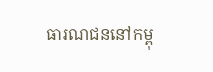ធារណជននៅកម្ពុ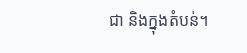ជា និងក្នុងតំបន់។